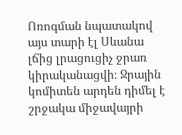Ոռոգման նպատակով այս տարի էլ Սևանա լճից լրացուցիչ ջրառ կիրականացվի։ Ջրային կոմիտեն արդեն դիմել է շրջակա միջավայրի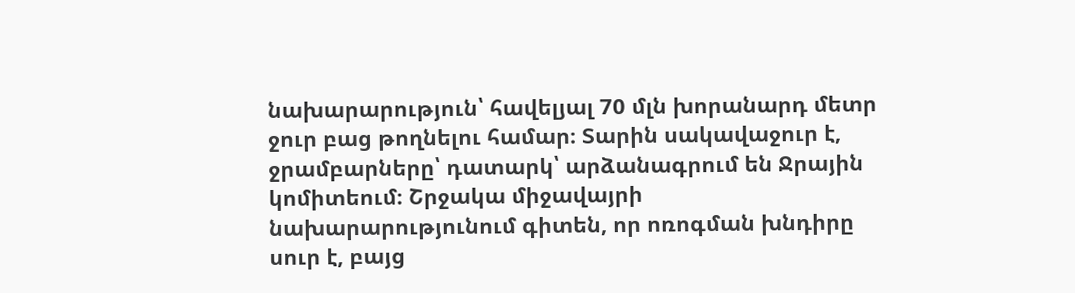նախարարություն՝ հավելյալ 70 մլն խորանարդ մետր ջուր բաց թողնելու համար։ Տարին սակավաջուր է, ջրամբարները՝ դատարկ՝ արձանագրում են Ջրային կոմիտեում։ Շրջակա միջավայրի նախարարությունում գիտեն, որ ոռոգման խնդիրը սուր է, բայց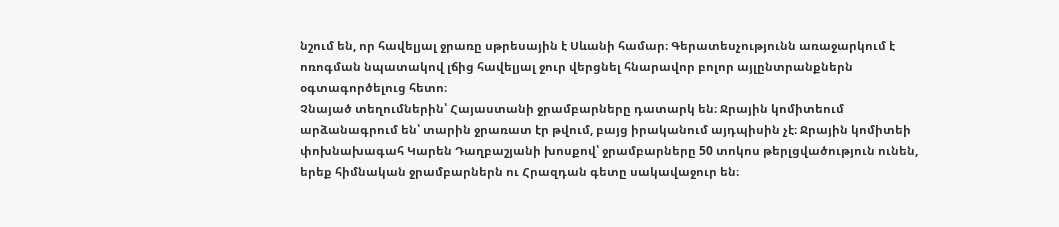նշում են, որ հավելյալ ջրառը սթրեսային է Սևանի համար։ Գերատեսչությունն առաջարկում է ոռոգման նպատակով լճից հավելյալ ջուր վերցնել հնարավոր բոլոր այլընտրանքներն օգտագործելուց հետո։
Չնայած տեղումներին՝ Հայաստանի ջրամբարները դատարկ են։ Ջրային կոմիտեում արձանագրում են՝ տարին ջրառատ էր թվում, բայց իրականում այդպիսին չէ։ Ջրային կոմիտեի փոխնախագահ Կարեն Դաղբաշյանի խոսքով՝ ջրամբարները 50 տոկոս թերլցվածություն ունեն, երեք հիմնական ջրամբարներն ու Հրազդան գետը սակավաջուր են։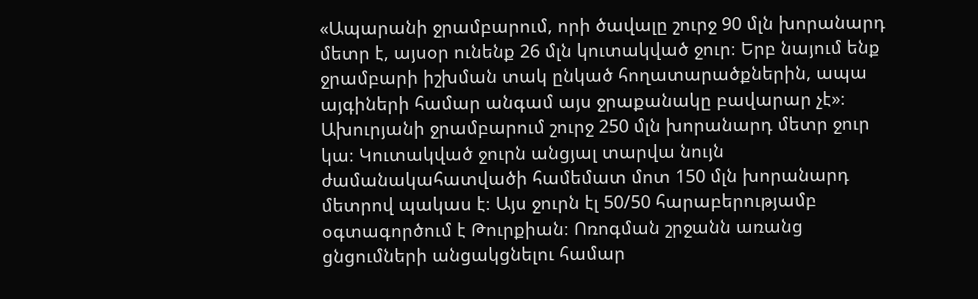«Ապարանի ջրամբարում, որի ծավալը շուրջ 90 մլն խորանարդ մետր է, այսօր ունենք 26 մլն կուտակված ջուր։ Երբ նայում ենք ջրամբարի իշխման տակ ընկած հողատարածքներին, ապա այգիների համար անգամ այս ջրաքանակը բավարար չէ»։
Ախուրյանի ջրամբարում շուրջ 250 մլն խորանարդ մետր ջուր կա։ Կուտակված ջուրն անցյալ տարվա նույն ժամանակահատվածի համեմատ մոտ 150 մլն խորանարդ մետրով պակաս է։ Այս ջուրն էլ 50/50 հարաբերությամբ օգտագործում է Թուրքիան։ Ոռոգման շրջանն առանց ցնցումների անցակցնելու համար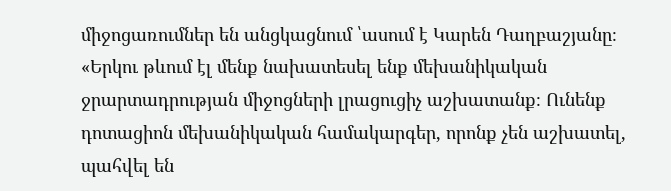միջոցառումներ են անցկացնում ՝ասում է Կարեն Դաղբաշյանը։
«Երկու թևում էլ մենք նախատեսել ենք մեխանիկական ջրարտադրության միջոցների լրացուցիչ աշխատանք։ Ունենք դոտացիոն մեխանիկական համակարգեր, որոնք չեն աշխատել, պահվել են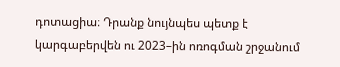դոտացիա։ Դրանք նույնպես պետք է կարգաբերվեն ու 2023–ին ոռոգման շրջանում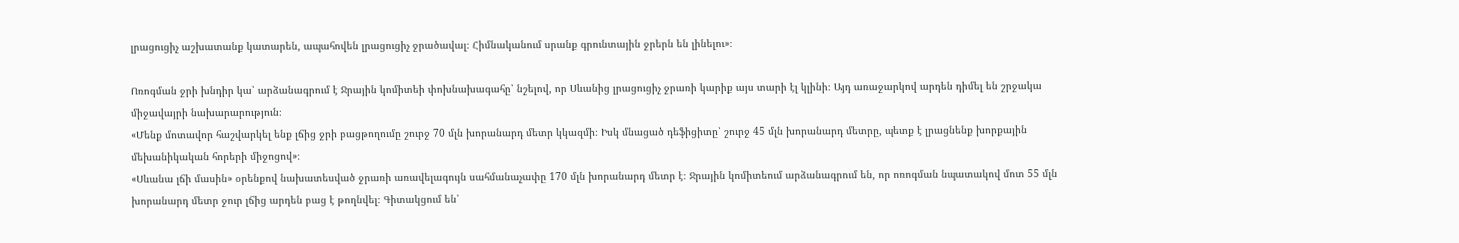լրացուցիչ աշխատանք կատարեն, ապահովեն լրացուցիչ ջրածավալ։ Հիմնականում սրանք գրունտային ջրերն են լինելու»։

Ոռոգման ջրի խնդիր կա՝ արձանագրում է Ջրային կոմիտեի փոխնախագահը՝ նշելով, որ Սևանից լրացուցիչ ջրառի կարիք այս տարի էլ կլինի։ Այդ առաջարկով արդեն դիմել են շրջակա միջավայրի նախարարություն։
«Մենք մոտավոր հաշվարկել ենք լճից ջրի բացթողումը շուրջ 70 մլն խորանարդ մետր կկազմի։ Իսկ մնացած դեֆիցիտը՝ շուրջ 45 մլն խորանարդ մետրը, պետք է լրացնենք խորքային մեխանիկական հորերի միջոցով»։
«Սևանա լճի մասին» օրենքով նախատեսված ջրառի առավելագույն սահմանաչափը 170 մլն խորանարդ մետր է։ Ջրային կոմիտեում արձանագրում են, որ ոռոգման նպատակով մոտ 55 մլն խորանարդ մետր ջուր լճից արդեն բաց է թողնվել։ Գիտակցում են՝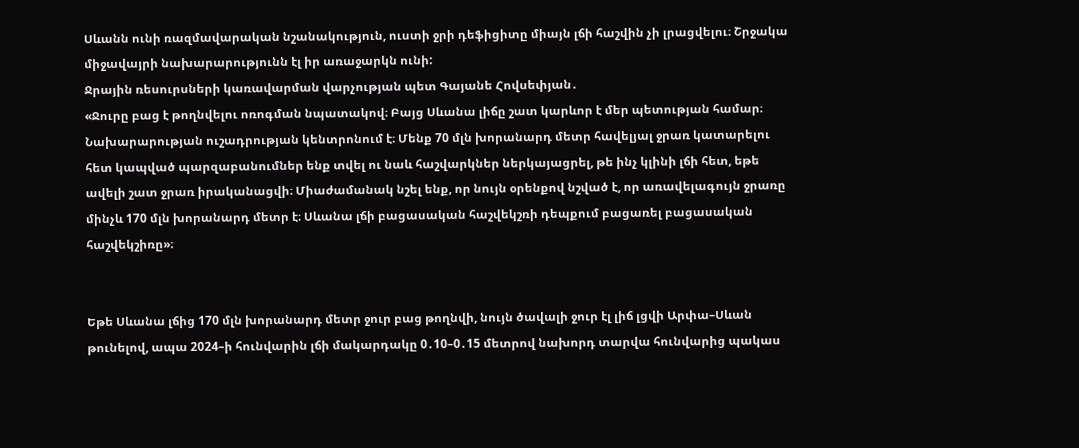Սևանն ունի ռազմավարական նշանակություն, ուստի ջրի դեֆիցիտը միայն լճի հաշվին չի լրացվելու։ Շրջակա միջավայրի նախարարությունն էլ իր առաջարկն ունի:
Ջրային ռեսուրսների կառավարման վարչության պետ Գայանե Հովսեփյան․
«Ջուրը բաց է թողնվելու ոռոգման նպատակով։ Բայց Սևանա լիճը շատ կարևոր է մեր պետության համար։ Նախարարության ուշադրության կենտրոնում է։ Մենք 70 մլն խորանարդ մետր հավելյալ ջրառ կատարելու հետ կապված պարզաբանումներ ենք տվել ու նաև հաշվարկներ ներկայացրել, թե ինչ կլինի լճի հետ, եթե ավելի շատ ջրառ իրականացվի։ Միաժամանակ նշել ենք, որ նույն օրենքով նշված է, որ առավելագույն ջրառը մինչև 170 մլն խորանարդ մետր է։ Սևանա լճի բացասական հաշվեկշռի դեպքում բացառել բացասական հաշվեկշիռը»։


Եթե Սևանա լճից 170 մլն խորանարդ մետր ջուր բաց թողնվի, նույն ծավալի ջուր էլ լիճ լցվի Արփա–Սևան թունելով, ապա 2024–ի հունվարին լճի մակարդակը 0․10–0․15 մետրով նախորդ տարվա հունվարից պակաս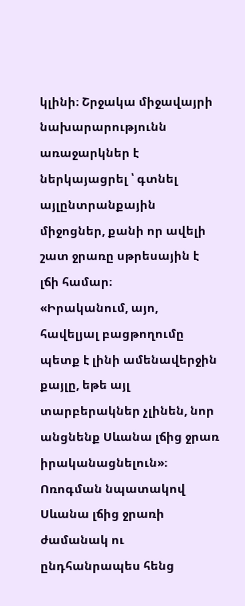կլինի։ Շրջակա միջավայրի նախարարությունն առաջարկներ է ներկայացրել ՝ գտնել այլընտրանքային միջոցներ, քանի որ ավելի շատ ջրառը սթրեսային է լճի համար։
«Իրականում, այո, հավելյալ բացթողումը պետք է լինի ամենավերջին քայլը, եթե այլ տարբերակներ չլինեն, նոր անցնենք Սևանա լճից ջրառ իրականացնելուն»։
Ոռոգման նպատակով Սևանա լճից ջրառի ժամանակ ու ընդհանրապես հենց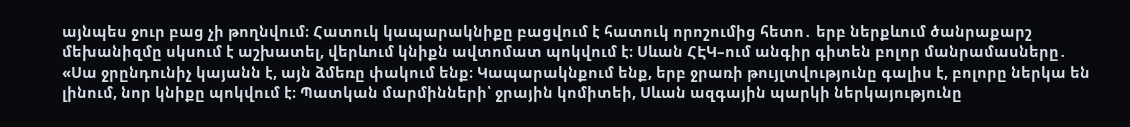այնպես ջուր բաց չի թողնվում։ Հատուկ կապարակնիքը բացվում է հատուկ որոշումից հետո․ երբ ներքևում ծանրաքարշ մեխանիզմը սկսում է աշխատել, վերևում կնիքն ավտոմատ պոկվում է։ Սևան ՀԷԿ–ում անգիր գիտեն բոլոր մանրամասները․
«Սա ջրընդունիչ կայանն է, այն ձմեռը փակում ենք։ Կապարակնքում ենք, երբ ջրառի թույլտվությունը գալիս է, բոլորը ներկա են լինում, նոր կնիքը պոկվում է։ Պատկան մարմինների՝ ջրային կոմիտեի, Սևան ազգային պարկի ներկայությունը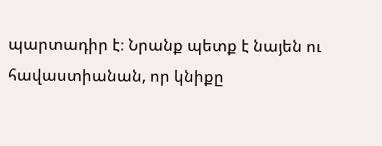պարտադիր է։ Նրանք պետք է նայեն ու հավաստիանան, որ կնիքը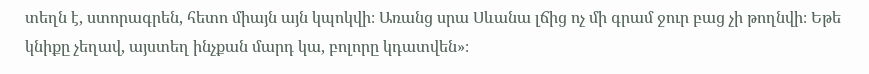տեղն է, ստորագրեն, հետո միայն այն կպոկվի։ Առանց սրա Սևանա լճից ոչ մի գրամ ջուր բաց չի թողնվի։ Եթե կնիքը չեղավ, այստեղ ինչքան մարդ կա, բոլորը կդատվեն»։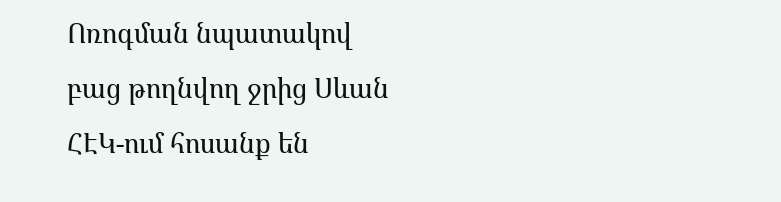Ոռոգման նպատակով բաց թողնվող ջրից Սևան ՀԷԿ-ում հոսանք են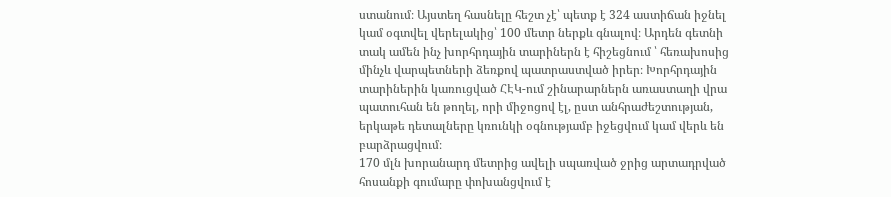ստանում։ Այստեղ հասնելը հեշտ չէ՝ պետք է 324 աստիճան իջնել կամ օգտվել վերելակից՝ 100 մետր ներքև գնալով։ Արդեն գետնի տակ ամեն ինչ խորհրդային տարիներն է հիշեցնում ՝ հեռախոսից մինչև վարպետների ձեռքով պատրաստված իրեր։ Խորհրդային տարիներին կառուցված ՀԷԿ-ում շինարարներն առաստաղի վրա պատուհան են թողել, որի միջոցով էլ, ըստ անհրաժեշտության, երկաթե դետալները կռունկի օգնությամբ իջեցվում կամ վերև են բարձրացվում։
170 մլն խորանարդ մետրից ավելի սպառված ջրից արտադրված հոսանքի գումարը փոխանցվում է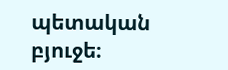պետական բյուջե։